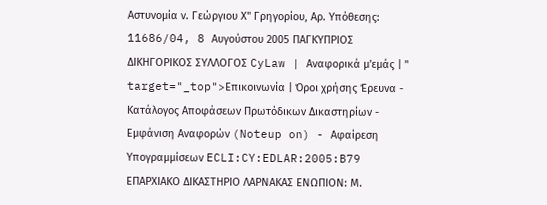Αστυνομία ν. Γεώργιου Χ" Γρηγορίου, Αρ. Υπόθεσης: 11686/04, 8 Aυγούστου 2005 ΠΑΓΚΥΠΡΙΟΣ ΔΙΚΗΓΟΡΙΚΟΣ ΣΥΛΛΟΓΟΣ CyLaw | Αναφορικά μ'εμάς | " target="_top">Επικοινωνία | Όροι χρήσης Έρευνα - Κατάλογος Αποφάσεων Πρωτόδικων Δικαστηρίων - Εμφάνιση Αναφορών (Noteup on) - Αφαίρεση Υπογραμμίσεων ECLI:CY:EDLAR:2005:B79 ΕΠΑΡΧΙΑΚΟ ΔΙΚΑΣΤΗΡΙΟ ΛΑΡΝΑΚΑΣ ΕΝΩΠΙΟΝ: Μ.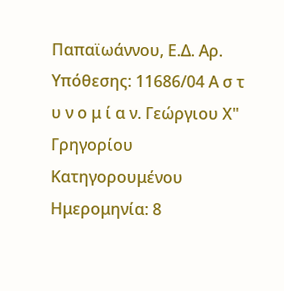Παπαϊωάννου, Ε.Δ. Αρ. Υπόθεσης: 11686/04 Α σ τ υ ν ο μ ί α ν. Γεώργιου Χ" Γρηγορίου Κατηγορουμένου Ημερομηνία: 8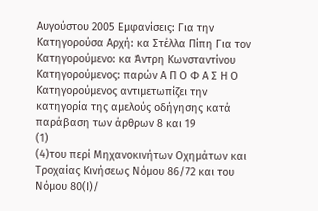Aυγούστου 2005 Εμφανίσεις: Για την Κατηγορούσα Αρχή: κα Στέλλα Πίπη Για τον Κατηγορούμενο: κα Άντρη Κωνσταντίνου Κατηγορούμενος: παρών Α Π Ο Φ Α Σ Η Ο Κατηγορούμενος αντιμετωπίζει την κατηγορία της αμελούς οδήγησης κατά παράβαση των άρθρων 8 και 19
(1)
(4)του περί Μηχανοκινήτων Οχημάτων και Τροχαίας Κινήσεως Νόμου 86/72 και του Νόμου 80(Ι)/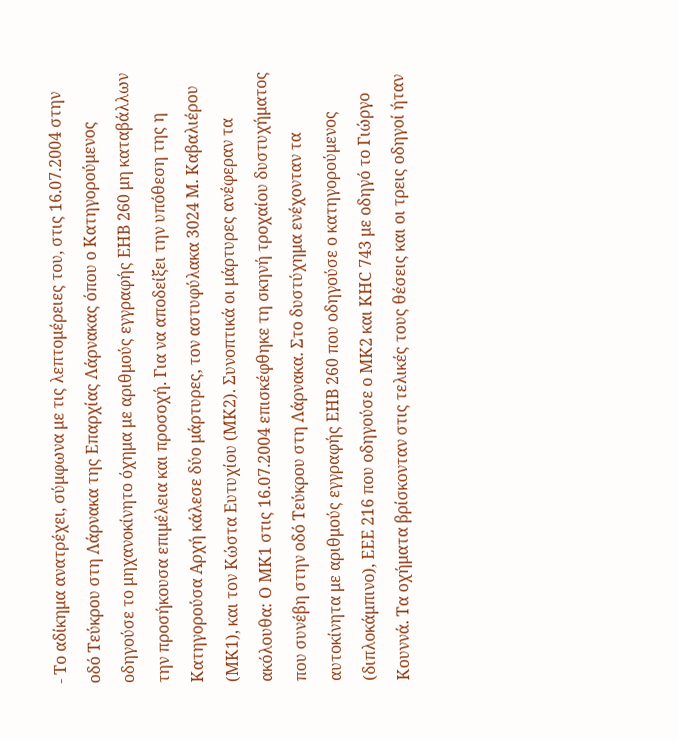- Το αδίκημα ανατρέχει, σύμφωνα με τις λεπτομέρειες του, στις 16.07.2004 στην οδό Τεύκρου στη Λάρνακα της Επαρχίας Λάρνακας όπου ο Κατηγορούμενος οδηγούσε το μηχανοκίνητο όχημα με αριθμούς εγγραφής ΕΗΒ 260 μη καταβάλλων την προσήκουσα επιμέλεια και προσοχή. Για να αποδείξει την υπόθεση της η Κατηγορούσα Αρχή κάλεσε δύο μάρτυρες, τον αστυφύλακα 3024 Μ. Καβαλιέρου (ΜΚ1), και τον Κώστα Ευτυχίου (ΜΚ2). Συνοπτικά οι μάρτυρες ανέφεραν τα ακόλουθα: Ο ΜΚ1 στις 16.07.2004 επισκέφθηκε τη σκηνή τροχαίου δυστυχήματος που συνέβη στην οδό Τεύκρου στη Λάρνακα. Στο δυστύχημα ενέχονταν τα αυτοκίνητα με αριθμούς εγγραφής ΕΗΒ 260 που οδηγούσε ο κατηγορούμενος (διπλοκάμπινο), ΕΕΕ 216 που οδηγούσε ο ΜΚ2 και ΚΗC 743 με οδηγό το Γιώργο Κουννά. Τα οχήματα βρίσκονταν στις τελικές τους θέσεις και οι τρεις οδηγοί ήταν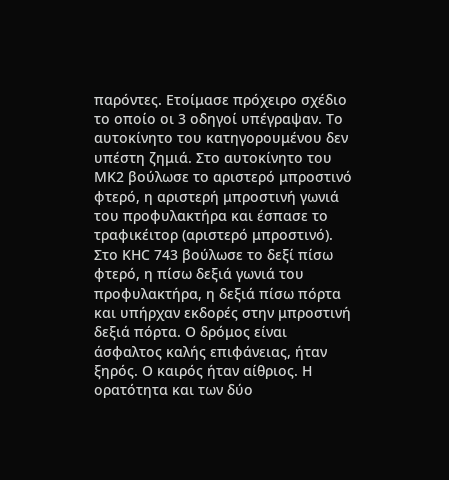παρόντες. Ετοίμασε πρόχειρο σχέδιο το οποίο οι 3 οδηγοί υπέγραψαν. Το αυτοκίνητο του κατηγορουμένου δεν υπέστη ζημιά. Στο αυτοκίνητο του ΜΚ2 βούλωσε το αριστερό μπροστινό φτερό, η αριστερή μπροστινή γωνιά του προφυλακτήρα και έσπασε το τραφικέιτορ (αριστερό μπροστινό). Στο ΚΗC 743 βούλωσε το δεξί πίσω φτερό, η πίσω δεξιά γωνιά του προφυλακτήρα, η δεξιά πίσω πόρτα και υπήρχαν εκδορές στην μπροστινή δεξιά πόρτα. Ο δρόμος είναι άσφαλτος καλής επιφάνειας, ήταν ξηρός. Ο καιρός ήταν αίθριος. Η ορατότητα και των δύο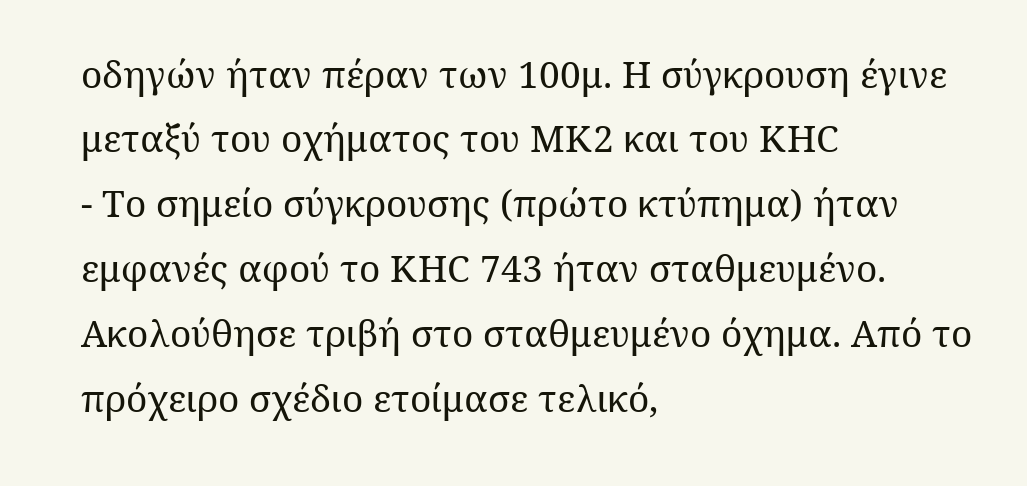οδηγών ήταν πέραν των 100μ. Η σύγκρουση έγινε μεταξύ του οχήματος του ΜΚ2 και του ΚΗC
- Το σημείο σύγκρουσης (πρώτο κτύπημα) ήταν εμφανές αφού το ΚΗC 743 ήταν σταθμευμένο. Ακολούθησε τριβή στο σταθμευμένο όχημα. Από το πρόχειρο σχέδιο ετοίμασε τελικό,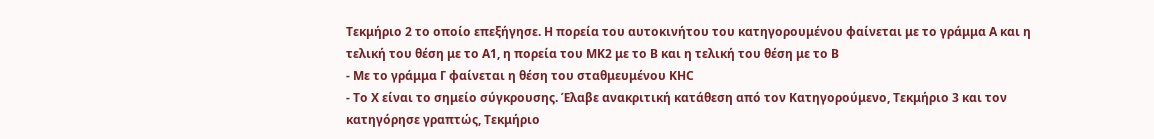Τεκμήριο 2 το οποίο επεξήγησε. Η πορεία του αυτοκινήτου του κατηγορουμένου φαίνεται με το γράμμα Α και η τελική του θέση με το Α1, η πορεία του ΜΚ2 με το Β και η τελική του θέση με το Β
- Με το γράμμα Γ φαίνεται η θέση του σταθμευμένου ΚΗC
- Το Χ είναι το σημείο σύγκρουσης. Έλαβε ανακριτική κατάθεση από τον Κατηγορούμενο, Τεκμήριο 3 και τον κατηγόρησε γραπτώς, Τεκμήριο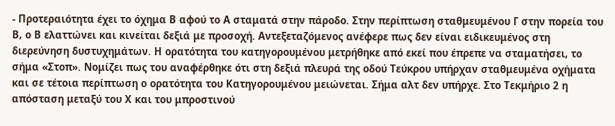- Προτεραιότητα έχει το όχημα Β αφού το Α σταματά στην πάροδο. Στην περίπτωση σταθμευμένου Γ στην πορεία του Β, ο Β ελαττώνει και κινείται δεξιά με προσοχή. Αντεξεταζόμενος ανέφερε πως δεν είναι ειδικευμένος στη διερεύνηση δυστυχημάτων. Η ορατότητα του κατηγορουμένου μετρήθηκε από εκεί που έπρεπε να σταματήσει, το σήμα «Στοπ». Νομίζει πως του αναφέρθηκε ότι στη δεξιά πλευρά της οδού Τεύκρου υπήρχαν σταθμευμένα οχήματα και σε τέτοια περίπτωση ο ορατότητα του Κατηγορουμένου μειώνεται. Σήμα αλτ δεν υπήρχε. Στο Τεκμήριο 2 η απόσταση μεταξύ του Χ και του μπροστινού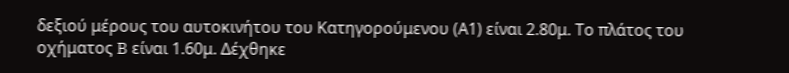δεξιού μέρους του αυτοκινήτου του Κατηγορούμενου (Α1) είναι 2.80μ. Το πλάτος του οχήματος B είναι 1.60μ. Δέχθηκε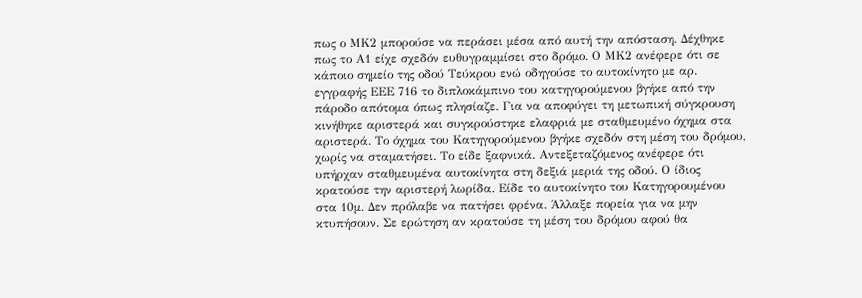πως ο ΜΚ2 μπορούσε να περάσει μέσα από αυτή την απόσταση. Δέχθηκε πως το Α1 είχε σχεδόν ευθυγραμμίσει στο δρόμο. Ο ΜΚ2 ανέφερε ότι σε κάποιο σημείο της οδού Τεύκρου ενώ οδηγούσε το αυτοκίνητο με αρ. εγγραφής ΕΕΕ 716 το διπλοκάμπινο του κατηγορούμενου βγήκε από την πάροδο απότομα όπως πλησίαζε. Για να αποφύγει τη μετωπική σύγκρουση κινήθηκε αριστερά και συγκρούστηκε ελαφριά με σταθμευμένο όχημα στα αριστερά. Το όχημα του Κατηγορούμενου βγήκε σχεδόν στη μέση του δρόμου, χωρίς να σταματήσει. Το είδε ξαφνικά. Αντεξεταζόμενος ανέφερε ότι υπήρχαν σταθμευμένα αυτοκίνητα στη δεξιά μεριά της οδού. Ο ίδιος κρατούσε την αριστερή λωρίδα. Είδε το αυτοκίνητο του Κατηγορουμένου στα 10μ. Δεν πρόλαβε να πατήσει φρένα. Άλλαξε πορεία για να μην κτυπήσουν. Σε ερώτηση αν κρατούσε τη μέση του δρόμου αφού θα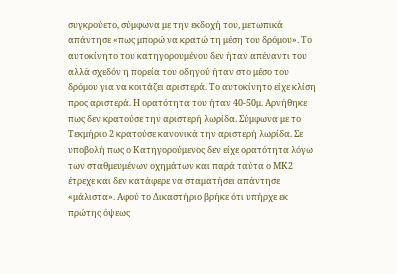συγκρούετο, σύμφωνα με την εκδοχή του, μετωπικά απάντησε «πως μπορώ να κρατώ τη μέση του δρόμου». Το αυτοκίνητο του κατηγορουμένου δεν ήταν απέναντι του αλλά σχεδόν η πορεία του οδηγού ήταν στο μέσο του δρόμου για να κοιτάζει αριστερά. Το αυτοκίνητο είχε κλίση προς αριστερά. Η ορατότητα του ήταν 40-50μ. Αρνήθηκε πως δεν κρατούσε την αριστερή λωρίδα. Σύμφωνα με το Τεκμήριο 2 κρατούσε κανονικά την αριστερή λωρίδα. Σε υποβολή πως ο Κατηγορούμενος δεν είχε ορατότητα λόγω των σταθμευμένων οχημάτων και παρά ταύτα ο ΜΚ2 έτρεχε και δεν κατάφερε να σταματήσει απάντησε «μάλιστα». Αφού το Δικαστήριο βρήκε ότι υπήρχε εκ πρώτης όψεως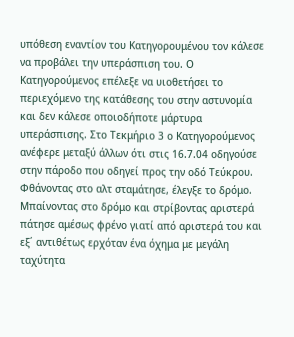υπόθεση εναντίον του Κατηγορουμένου τον κάλεσε να προβάλει την υπεράσπιση του. Ο Κατηγορούμενος επέλεξε να υιοθετήσει το περιεχόμενο της κατάθεσης του στην αστυνομία και δεν κάλεσε οποιοδήποτε μάρτυρα υπεράσπισης. Στο Τεκμήριο 3 ο Κατηγορούμενος ανέφερε μεταξύ άλλων ότι στις 16.7.04 οδηγούσε στην πάροδο που οδηγεί προς την οδό Τεύκρου. Φθάνοντας στο αλτ σταμάτησε, έλεγξε το δρόμο. Μπαίνοντας στο δρόμο και στρίβοντας αριστερά πάτησε αμέσως φρένο γιατί από αριστερά του και εξ΄ αντιθέτως ερχόταν ένα όχημα με μεγάλη ταχύτητα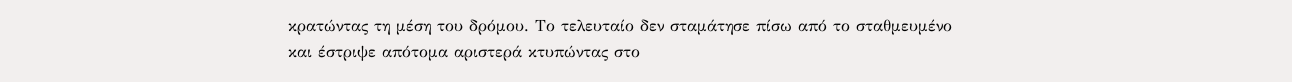κρατώντας τη μέση του δρόμου. Το τελευταίο δεν σταμάτησε πίσω από το σταθμευμένο και έστριψε απότομα αριστερά κτυπώντας στο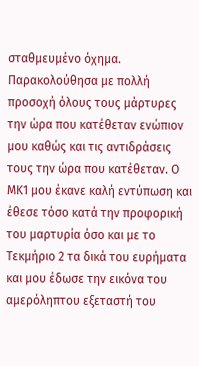σταθμευμένο όχημα. Παρακολούθησα με πολλή προσοχή όλους τους μάρτυρες την ώρα που κατέθεταν ενώπιον μου καθώς και τις αντιδράσεις τους την ώρα που κατέθεταν. Ο ΜΚ1 μου έκανε καλή εντύπωση και έθεσε τόσο κατά την προφορική του μαρτυρία όσο και με το Τεκμήριο 2 τα δικά του ευρήματα και μου έδωσε την εικόνα του αμερόληπτου εξεταστή του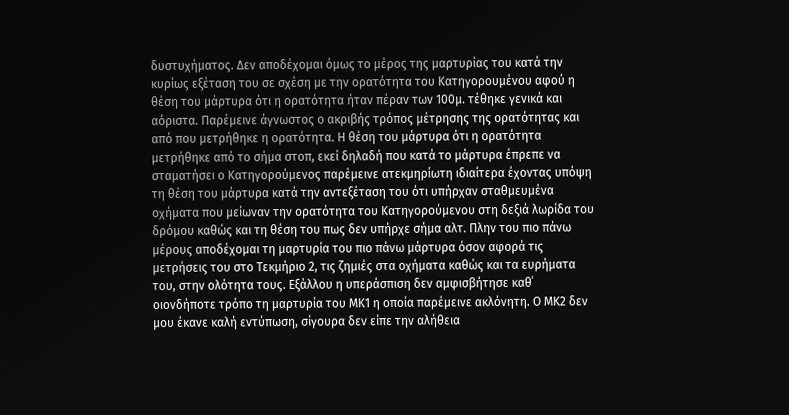δυστυχήματος. Δεν αποδέχομαι όμως το μέρος της μαρτυρίας του κατά την κυρίως εξέταση του σε σχέση με την ορατότητα του Κατηγορουμένου αφού η θέση του μάρτυρα ότι η ορατότητα ήταν πέραν των 100μ. τέθηκε γενικά και αόριστα. Παρέμεινε άγνωστος ο ακριβής τρόπος μέτρησης της ορατότητας και από που μετρήθηκε η ορατότητα. Η θέση του μάρτυρα ότι η ορατότητα μετρήθηκε από το σήμα στοπ, εκεί δηλαδή που κατά το μάρτυρα έπρεπε να σταματήσει ο Κατηγορούμενος παρέμεινε ατεκμηρίωτη ιδιαίτερα έχοντας υπόψη τη θέση του μάρτυρα κατά την αντεξέταση του ότι υπήρχαν σταθμευμένα οχήματα που μείωναν την ορατότητα του Κατηγορούμενου στη δεξιά λωρίδα του δρόμου καθώς και τη θέση του πως δεν υπήρχε σήμα αλτ. Πλην του πιο πάνω μέρους αποδέχομαι τη μαρτυρία του πιο πάνω μάρτυρα όσον αφορά τις μετρήσεις του στο Τεκμήριο 2, τις ζημιές στα οχήματα καθώς και τα ευρήματα του, στην ολότητα τους. Εξάλλου η υπεράσπιση δεν αμφισβήτησε καθ΄ οιονδήποτε τρόπο τη μαρτυρία του ΜΚ1 η οποία παρέμεινε ακλόνητη. Ο ΜΚ2 δεν μου έκανε καλή εντύπωση, σίγουρα δεν είπε την αλήθεια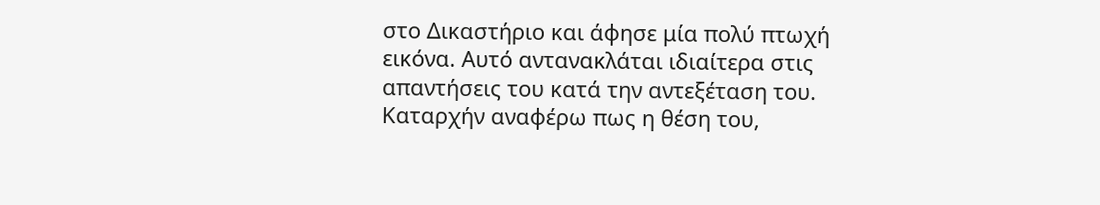στο Δικαστήριο και άφησε μία πολύ πτωχή εικόνα. Αυτό αντανακλάται ιδιαίτερα στις απαντήσεις του κατά την αντεξέταση του. Καταρχήν αναφέρω πως η θέση του,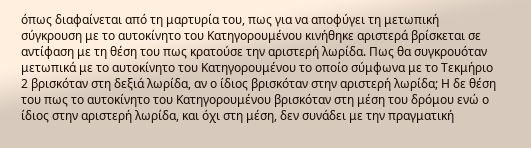όπως διαφαίνεται από τη μαρτυρία του, πως για να αποφύγει τη μετωπική σύγκρουση με το αυτοκίνητο του Κατηγορουμένου κινήθηκε αριστερά βρίσκεται σε αντίφαση με τη θέση του πως κρατούσε την αριστερή λωρίδα. Πως θα συγκρουόταν μετωπικά με το αυτοκίνητο του Κατηγορουμένου το οποίο σύμφωνα με το Τεκμήριο 2 βρισκόταν στη δεξιά λωρίδα, αν ο ίδιος βρισκόταν στην αριστερή λωρίδα; Η δε θέση του πως το αυτοκίνητο του Κατηγορουμένου βρισκόταν στη μέση του δρόμου ενώ ο ίδιος στην αριστερή λωρίδα, και όχι στη μέση, δεν συνάδει με την πραγματική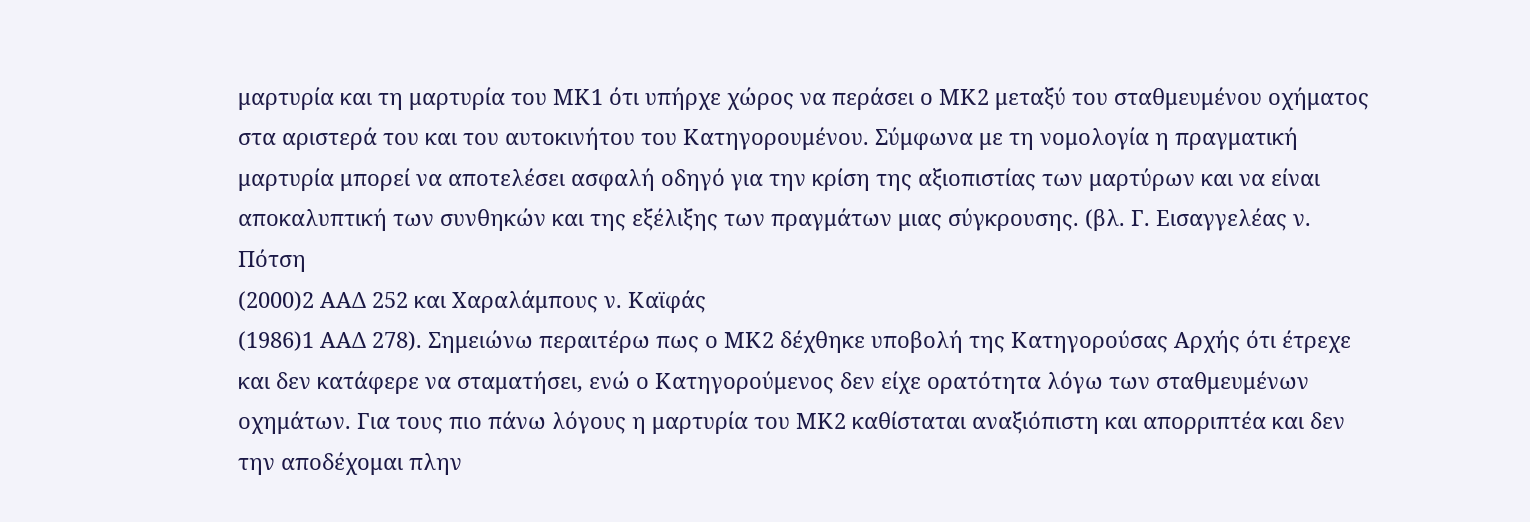μαρτυρία και τη μαρτυρία του ΜΚ1 ότι υπήρχε χώρος να περάσει ο ΜΚ2 μεταξύ του σταθμευμένου οχήματος στα αριστερά του και του αυτοκινήτου του Κατηγορουμένου. Σύμφωνα με τη νομολογία η πραγματική μαρτυρία μπορεί να αποτελέσει ασφαλή οδηγό για την κρίση της αξιοπιστίας των μαρτύρων και να είναι αποκαλυπτική των συνθηκών και της εξέλιξης των πραγμάτων μιας σύγκρουσης. (βλ. Γ. Εισαγγελέας ν. Πότση
(2000)2 ΑΑΔ 252 και Χαραλάμπους ν. Καϊφάς
(1986)1 ΑΑΔ 278). Σημειώνω περαιτέρω πως ο ΜΚ2 δέχθηκε υποβολή της Κατηγορούσας Αρχής ότι έτρεχε και δεν κατάφερε να σταματήσει, ενώ ο Κατηγορούμενος δεν είχε ορατότητα λόγω των σταθμευμένων οχημάτων. Για τους πιο πάνω λόγους η μαρτυρία του ΜΚ2 καθίσταται αναξιόπιστη και απορριπτέα και δεν την αποδέχομαι πλην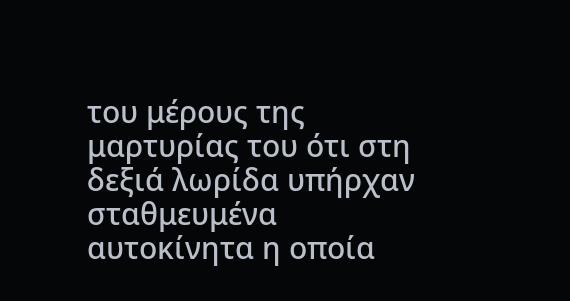του μέρους της μαρτυρίας του ότι στη δεξιά λωρίδα υπήρχαν σταθμευμένα αυτοκίνητα η οποία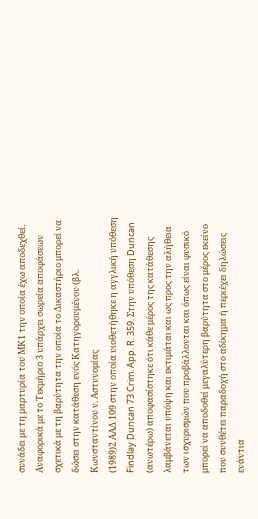συνάδει με τη μαρτυρία του ΜΚ1 την οποία έχω αποδεχθεί. Αναφορικά με το Τεκμήριο 3 υπάρχει σωρεία αποφάσεων σχετικά με τη βαρύτητα την οποία το Δικαστήριο μπορεί να δώσει στην κατάθεση ενός Κατηγορουμένου (βλ. Κωνσταντίνου ν. Αστυνομίας
(1989)2 ΑΑΔ 109 στην οποία υιοθετήθηκε η αγγλική υπόθεση Findlay Duncan 73 Crim. App. R. 359. Στην υπόθεση Duncan (ανωτέρω) αποφασίστηκε ότι κάθε μέρος της κατάθεσης λαμβάνεται υπόψη και εκτιμάται και ως προς την αλήθεια των ισχυρισμών που προβάλλονται και όπως είναι φυσικό μπορεί να αποδοθεί μεγαλύτερη βαρύτητα στο μέρος εκείνο που συνθέτει παραδοχή στο αδίκημα ή περιέχει δηλώσεις ενάντια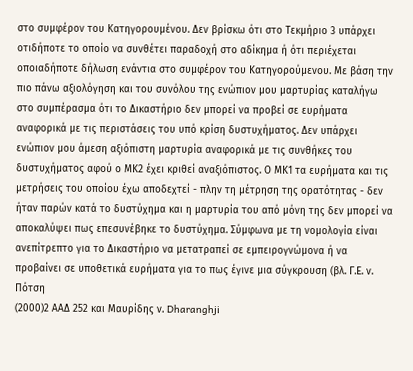στο συμφέρον του Κατηγορουμένου. Δεν βρίσκω ότι στο Τεκμήριο 3 υπάρχει οτιδήποτε το οποίο να συνθέτει παραδοχή στο αδίκημα ή ότι περιέχεται οποιαδήποτε δήλωση ενάντια στο συμφέρον του Κατηγορούμενου. Με βάση την πιο πάνω αξιολόγηση και του συνόλου της ενώπιον μου μαρτυρίας καταλήγω στο συμπέρασμα ότι το Δικαστήριο δεν μπορεί να προβεί σε ευρήματα αναφορικά με τις περιστάσεις του υπό κρίση δυστυχήματος. Δεν υπάρχει ενώπιον μου άμεση αξιόπιστη μαρτυρία αναφορικά με τις συνθήκες του δυστυχήματος αφού ο ΜΚ2 έχει κριθεί αναξιόπιστος. Ο ΜΚ1 τα ευρήματα και τις μετρήσεις του οποίου έχω αποδεχτεί - πλην τη μέτρηση της ορατότητας - δεν ήταν παρών κατά το δυστύχημα και η μαρτυρία του από μόνη της δεν μπορεί να αποκαλύψει πως επεσυνέβηκε το δυστύχημα. Σύμφωνα με τη νομολογία είναι ανεπίτρεπτο για το Δικαστήριο να μετατραπεί σε εμπειρογνώμονα ή να προβαίνει σε υποθετικά ευρήματα για το πως έγινε μια σύγκρουση (βλ. Γ.Ε. ν. Πότση
(2000)2 ΑΑΔ 252 και Μαυρίδης ν. Dharanghji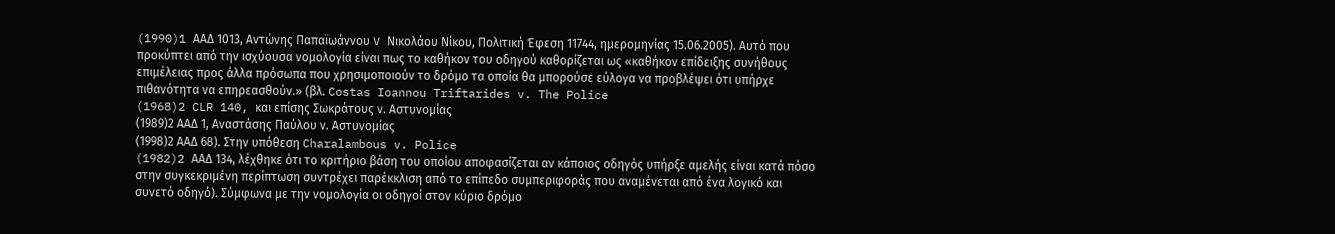(1990)1 AAΔ 1013, Αντώνης Παπαϊωάννου V Νικολάου Νίκου, Πολιτική Έφεση 11744, ημερομηνίας 15.06.2005). Αυτό που προκύπτει από την ισχύουσα νομολογία είναι πως το καθήκον του οδηγού καθορίζεται ως «καθήκον επίδειξης συνήθους επιμέλειας προς άλλα πρόσωπα που χρησιμοποιούν το δρόμο τα οποία θα μπορούσε εύλογα να προβλέψει ότι υπήρχε πιθανότητα να επηρεασθούν.» (βλ. Costas Ioannou Triftarides v. The Police
(1968)2 CLR 140, και επίσης Σωκράτους ν. Αστυνομίας
(1989)2 ΑΑΔ 1, Αναστάσης Παύλου ν. Αστυνομίας
(1998)2 ΑΑΔ 68). Στην υπόθεση Charalambous v. Police
(1982)2 AAΔ 134, λέχθηκε ότι το κριτήριο βάση του οποίου αποφασίζεται αν κάποιος οδηγός υπήρξε αμελής είναι κατά πόσο στην συγκεκριμένη περίπτωση συντρέχει παρέκκλιση από το επίπεδο συμπεριφοράς που αναμένεται από ένα λογικό και συνετό οδηγό). Σύμφωνα με την νομολογία οι οδηγοί στον κύριο δρόμο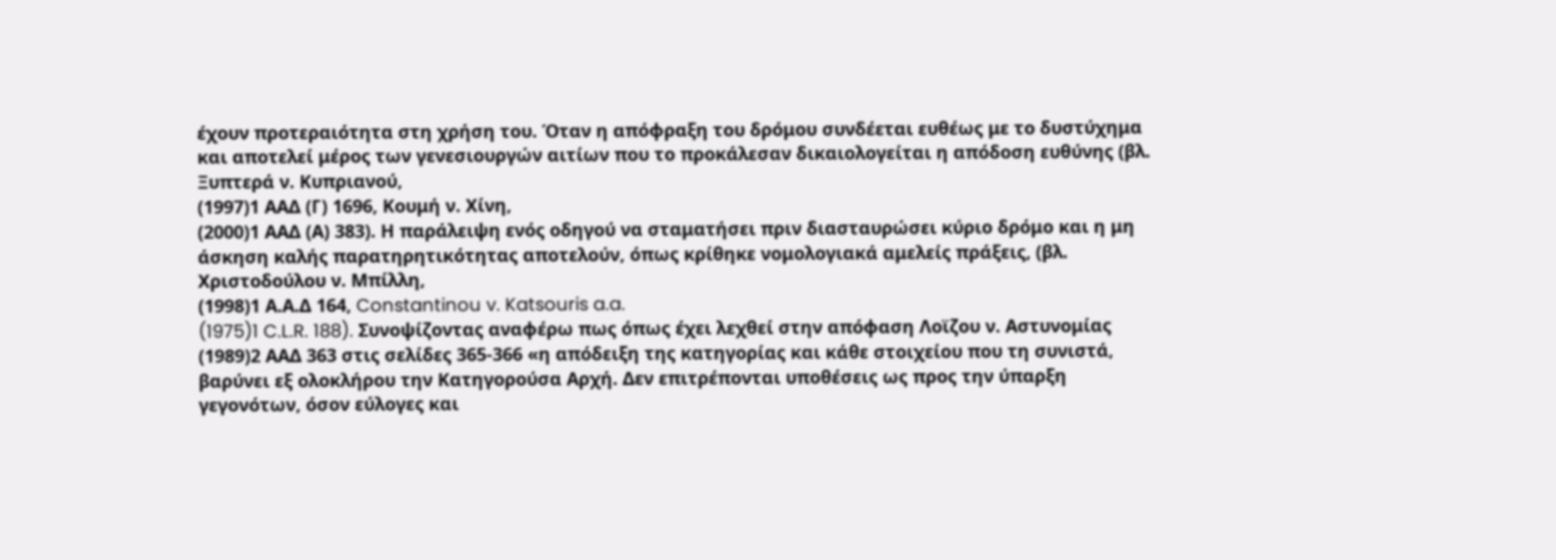έχουν προτεραιότητα στη χρήση του. Όταν η απόφραξη του δρόμου συνδέεται ευθέως με το δυστύχημα και αποτελεί μέρος των γενεσιουργών αιτίων που το προκάλεσαν δικαιολογείται η απόδοση ευθύνης (βλ. Ξυπτερά ν. Κυπριανού,
(1997)1 ΑΑΔ (Γ) 1696, Κουμή ν. Χίνη,
(2000)1 ΑΑΔ (Α) 383). Η παράλειψη ενός οδηγού να σταματήσει πριν διασταυρώσει κύριο δρόμο και η μη άσκηση καλής παρατηρητικότητας αποτελούν, όπως κρίθηκε νομολογιακά αμελείς πράξεις, (βλ. Χριστοδούλου ν. Μπίλλη,
(1998)1 Α.Α.Δ 164, Constantinou v. Katsouris a.a.
(1975)1 C.L.R. 188). Συνοψίζοντας αναφέρω πως όπως έχει λεχθεί στην απόφαση Λοϊζου ν. Αστυνομίας
(1989)2 ΑΑΔ 363 στις σελίδες 365-366 «η απόδειξη της κατηγορίας και κάθε στοιχείου που τη συνιστά, βαρύνει εξ ολοκλήρου την Κατηγορούσα Αρχή. Δεν επιτρέπονται υποθέσεις ως προς την ύπαρξη γεγονότων, όσον εύλογες και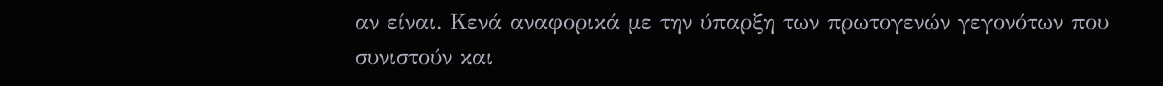αν είναι. Κενά αναφορικά με την ύπαρξη των πρωτογενών γεγονότων που συνιστούν και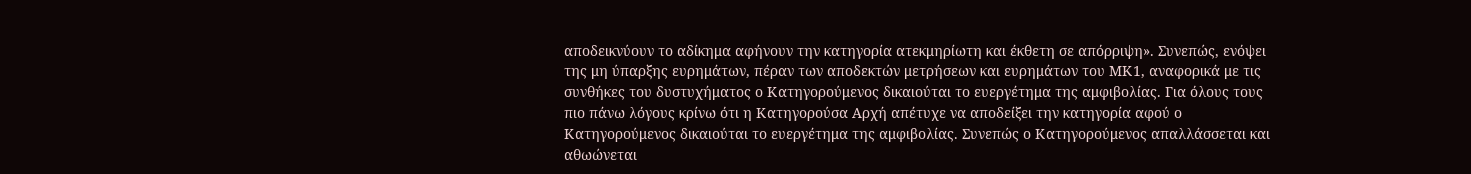αποδεικνύουν το αδίκημα αφήνουν την κατηγορία ατεκμηρίωτη και έκθετη σε απόρριψη». Συνεπώς, ενόψει της μη ύπαρξης ευρημάτων, πέραν των αποδεκτών μετρήσεων και ευρημάτων του ΜΚ1, αναφορικά με τις συνθήκες του δυστυχήματος ο Κατηγορούμενος δικαιούται το ευεργέτημα της αμφιβολίας. Για όλους τους πιο πάνω λόγους κρίνω ότι η Κατηγορούσα Αρχή απέτυχε να αποδείξει την κατηγορία αφού ο Κατηγορούμενος δικαιούται το ευεργέτημα της αμφιβολίας. Συνεπώς ο Κατηγορούμενος απαλλάσσεται και αθωώνεται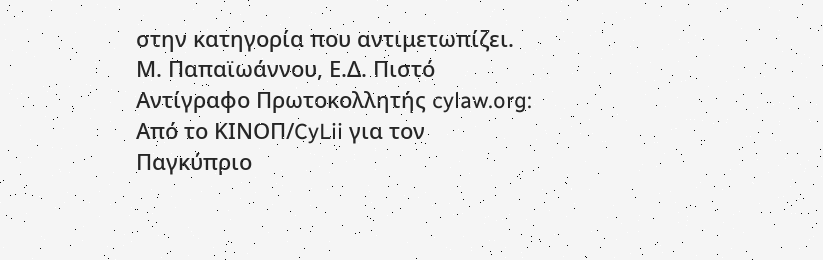στην κατηγορία που αντιμετωπίζει. Μ. Παπαϊωάννου, Ε.Δ. Πιστό Αντίγραφο Πρωτοκολλητής cylaw.org: Από το ΚΙΝOΠ/CyLii για τον Παγκύπριο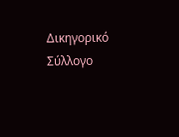Δικηγορικό Σύλλογο